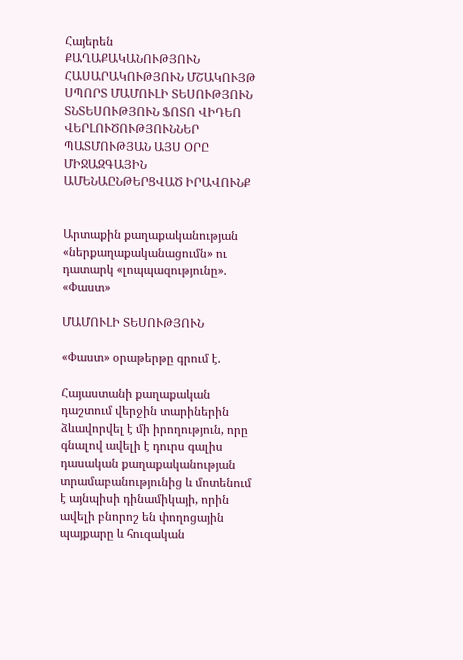Հայերեն
ՔԱՂԱՔԱԿԱՆՈՒԹՅՈՒՆ ՀԱՍԱՐԱԿՈՒԹՅՈՒՆ ՄՇԱԿՈՒՅԹ ՍՊՈՐՏ ՄԱՄՈՒԼԻ ՏԵՍՈՒԹՅՈՒՆ ՏՆՏԵՍՈՒԹՅՈՒՆ ՖՈՏՈ ՎԻԴԵՈ ՎԵՐԼՈՒԾՈՒԹՅՈՒՆՆԵՐ ՊԱՏՄՈՒԹՅԱՆ ԱՅՍ ՕՐԸ ՄԻՋԱԶԳԱՅԻՆ ԱՄԵՆԱԸՆԹԵՐՑՎԱԾ ԻՐԱՎՈՒՆՔ


Արտաքին քաղաքականության «ներքաղաքականացումն» ու դատարկ «լոպպազությունը». «Փաստ»

ՄԱՄՈՒԼԻ ՏԵՍՈՒԹՅՈՒՆ

«Փաստ» օրաթերթը գրում է.

Հայաստանի քաղաքական դաշտում վերջին տարիներին ձևավորվել է մի իրողություն, որը գնալով ավելի է դուրս գալիս դասական քաղաքականության տրամաբանությունից և մոտենում է այնպիսի դինամիկայի, որին ավելի բնորոշ են փողոցային պայքարը և հուզական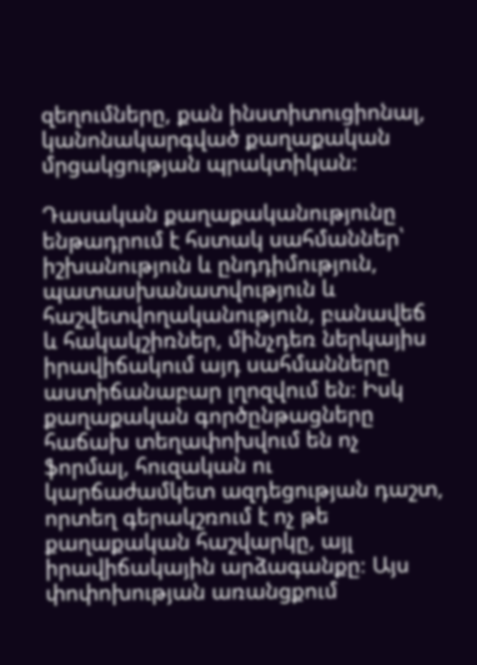զեղումները, քան ինստիտուցիոնալ, կանոնակարգված քաղաքական մրցակցության պրակտիկան։

Դասական քաղաքականությունը ենթադրում է հստակ սահմաններ՝ իշխանություն և ընդդիմություն, պատասխանատվություն և հաշվետվողականություն, բանավեճ և հակակշիռներ, մինչդեռ ներկայիս իրավիճակում այդ սահմանները աստիճանաբար լղոզվում են։ Իսկ քաղաքական գործընթացները հաճախ տեղափոխվում են ոչ ֆորմալ, հուզական ու կարճաժամկետ ազդեցության դաշտ, որտեղ գերակշռում է ոչ թե քաղաքական հաշվարկը, այլ իրավիճակային արձագանքը։ Այս փոփոխության առանցքում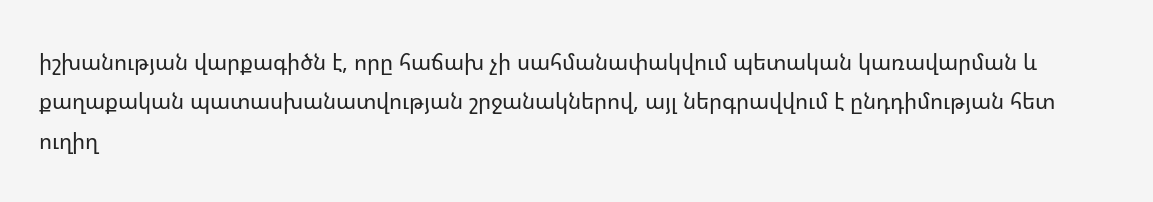իշխանության վարքագիծն է, որը հաճախ չի սահմանափակվում պետական կառավարման և քաղաքական պատասխանատվության շրջանակներով, այլ ներգրավվում է ընդդիմության հետ ուղիղ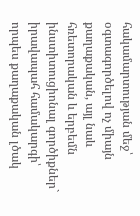հակամարտության մեջ՝ օգտագործելով ոչ միայն քաղաքական, այլ նաև հռետորական և երբեմն ինստիտուցիոնալ գործիքներ` իրավապահ համակարգի՝ որպես քաղաքական լծակ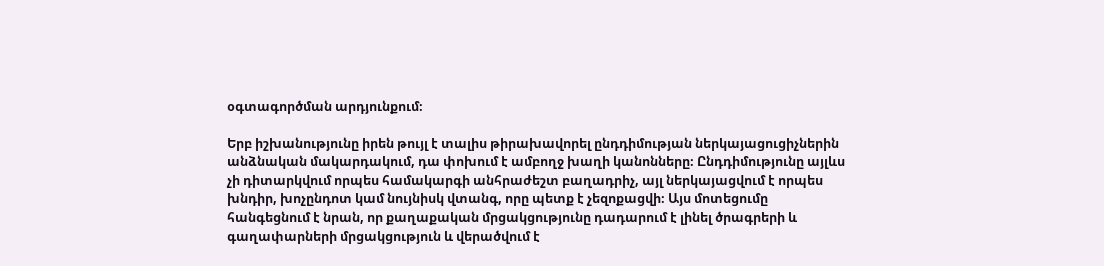օգտագործման արդյունքում։

Երբ իշխանությունը իրեն թույլ է տալիս թիրախավորել ընդդիմության ներկայացուցիչներին անձնական մակարդակում, դա փոխում է ամբողջ խաղի կանոնները։ Ընդդիմությունը այլևս չի դիտարկվում որպես համակարգի անհրաժեշտ բաղադրիչ, այլ ներկայացվում է որպես խնդիր, խոչընդոտ կամ նույնիսկ վտանգ, որը պետք է չեզոքացվի։ Այս մոտեցումը հանգեցնում է նրան, որ քաղաքական մրցակցությունը դադարում է լինել ծրագրերի և գաղափարների մրցակցություն և վերածվում է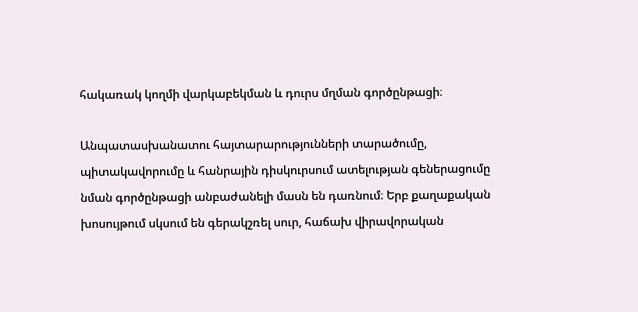հակառակ կողմի վարկաբեկման և դուրս մղման գործընթացի։

Անպատասխանատու հայտարարությունների տարածումը, պիտակավորումը և հանրային դիսկուրսում ատելության գեներացումը նման գործընթացի անբաժանելի մասն են դառնում։ Երբ քաղաքական խոսույթում սկսում են գերակշռել սուր, հաճախ վիրավորական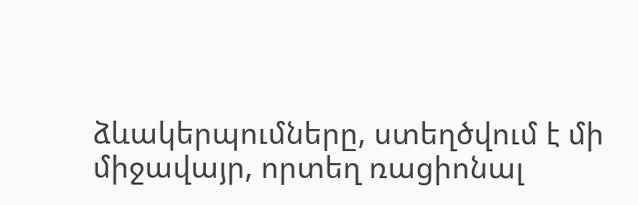ձևակերպումները, ստեղծվում է մի միջավայր, որտեղ ռացիոնալ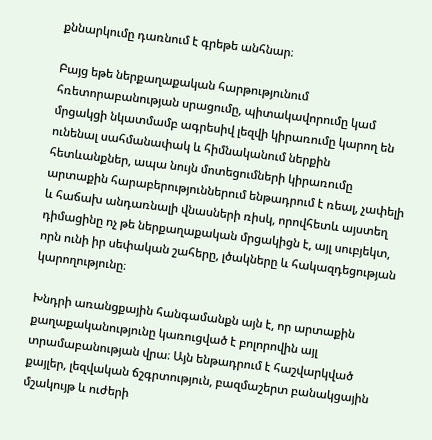քննարկումը դառնում է գրեթե անհնար։

Բայց եթե ներքաղաքական հարթությունում հռետորաբանության սրացումը, պիտակավորումը կամ մրցակցի նկատմամբ ագրեսիվ լեզվի կիրառումը կարող են ունենալ սահմանափակ և հիմնականում ներքին հետևանքներ, ապա նույն մոտեցումների կիրառումը արտաքին հարաբերություններում ենթադրում է ռեալ, չափելի և հաճախ անդառնալի վնասների ռիսկ, որովհետև այստեղ դիմացինը ոչ թե ներքաղաքական մրցակիցն է, այլ սուբյեկտ, որն ունի իր սեփական շահերը, լծակները և հակազդեցության կարողությունը։

Խնդրի առանցքային հանգամանքն այն է, որ արտաքին քաղաքականությունը կառուցված է բոլորովին այլ տրամաբանության վրա։ Այն ենթադրում է հաշվարկված քայլեր, լեզվական ճշգրտություն, բազմաշերտ բանակցային մշակույթ և ուժերի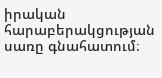իրական հարաբերակցության սառը գնահատում։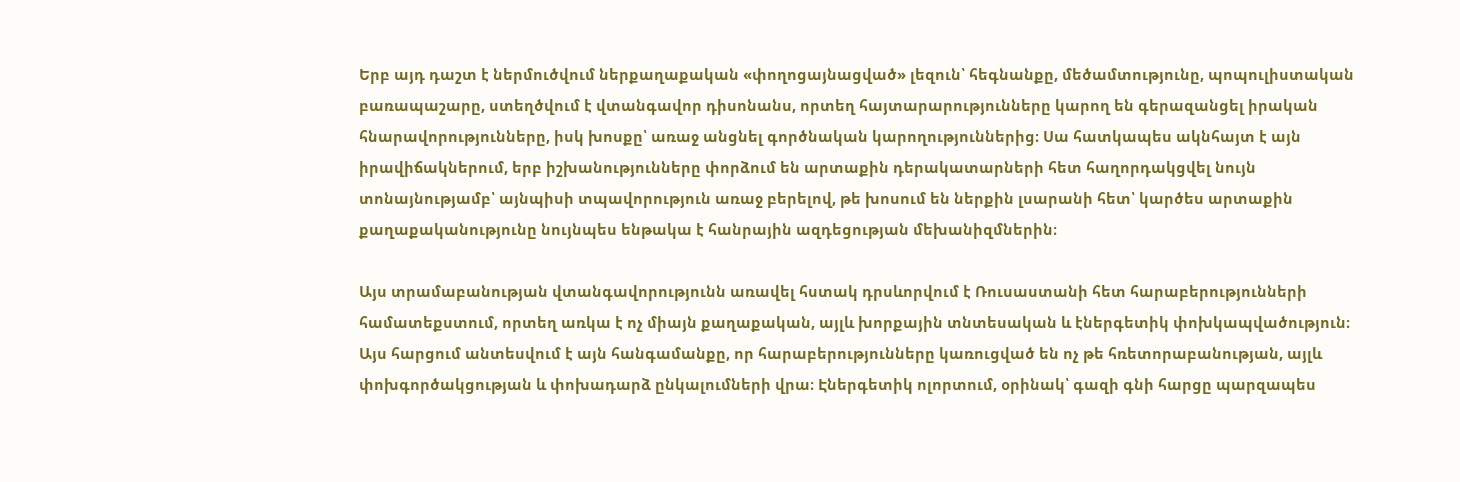Երբ այդ դաշտ է ներմուծվում ներքաղաքական «փողոցայնացված» լեզուն՝ հեգնանքը, մեծամտությունը, պոպուլիստական բառապաշարը, ստեղծվում է վտանգավոր դիսոնանս, որտեղ հայտարարությունները կարող են գերազանցել իրական հնարավորությունները, իսկ խոսքը՝ առաջ անցնել գործնական կարողություններից։ Սա հատկապես ակնհայտ է այն իրավիճակներում, երբ իշխանությունները փորձում են արտաքին դերակատարների հետ հաղորդակցվել նույն տոնայնությամբ՝ այնպիսի տպավորություն առաջ բերելով, թե խոսում են ներքին լսարանի հետ՝ կարծես արտաքին քաղաքականությունը նույնպես ենթակա է հանրային ազդեցության մեխանիզմներին։

Այս տրամաբանության վտանգավորությունն առավել հստակ դրսևորվում է Ռուսաստանի հետ հարաբերությունների համատեքստում, որտեղ առկա է ոչ միայն քաղաքական, այլև խորքային տնտեսական և էներգետիկ փոխկապվածություն։ Այս հարցում անտեսվում է այն հանգամանքը, որ հարաբերությունները կառուցված են ոչ թե հռետորաբանության, այլև փոխգործակցության և փոխադարձ ընկալումների վրա։ Էներգետիկ ոլորտում, օրինակ՝ գազի գնի հարցը պարզապես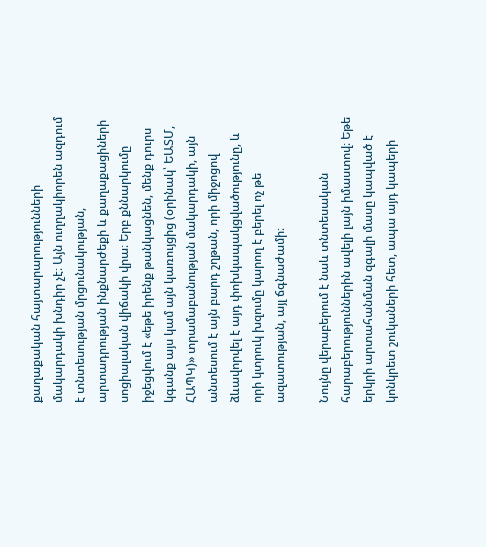քաղաքական հայտարարությունների մակարդակի խնդիր չէ։ Այն ուղղակիորեն ազդում է տնտեսության մրցունակության, արտադրության ինքնարժեքի և քաղաքացիների սոցիալական վիճակի վրա։ Երբ քննարկումը իջեցվում է «եթե իրենք թանկացնեն, մենք դուրս կգանք այս կամ այն կառույցից (օրինակ՝ ԵԱՏՄ, ՀԱՊԿ)» տրամաբանության մակարդակի, այն անտեսում է այն բարդ շղթան, որի միջոցով ձևավորվել է այդ փոխկապակցվածությունը, և որի կտրուկ խզումը կարող է բերել ոչ թե ազատության, այլ ճգնաժամի։

Նույնը վերաբերում է նաև տնտեսական հարաբերություններին ավելի լայն իմաստով։ Եթե երկրի արտահանման զգալի մասը կապված է կոնկրետ շուկաների հետ, ապա այդ կապերի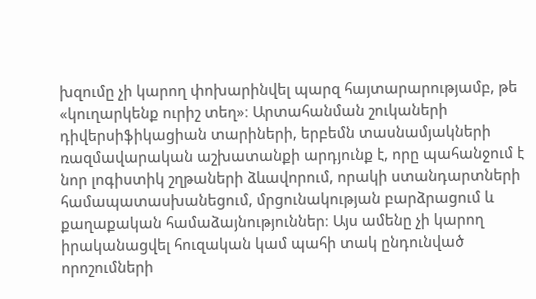խզումը չի կարող փոխարինվել պարզ հայտարարությամբ, թե «կուղարկենք ուրիշ տեղ»։ Արտահանման շուկաների դիվերսիֆիկացիան տարիների, երբեմն տասնամյակների ռազմավարական աշխատանքի արդյունք է, որը պահանջում է նոր լոգիստիկ շղթաների ձևավորում, որակի ստանդարտների համապատասխանեցում, մրցունակության բարձրացում և քաղաքական համաձայնություններ։ Այս ամենը չի կարող իրականացվել հուզական կամ պահի տակ ընդունված որոշումների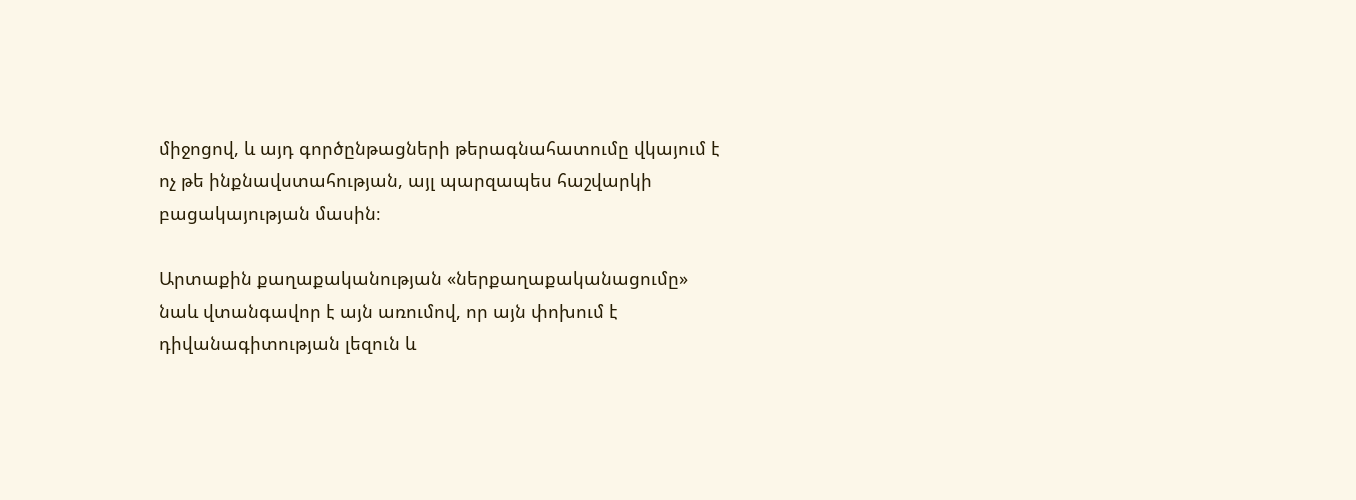միջոցով, և այդ գործընթացների թերագնահատումը վկայում է ոչ թե ինքնավստահության, այլ պարզապես հաշվարկի բացակայության մասին։

Արտաքին քաղաքականության «ներքաղաքականացումը» նաև վտանգավոր է այն առումով, որ այն փոխում է դիվանագիտության լեզուն և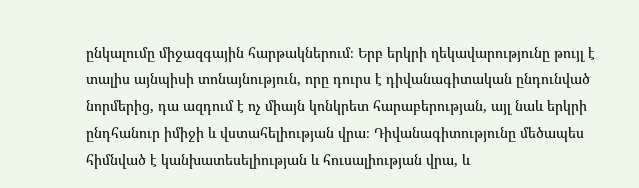ընկալումը միջազգային հարթակներում։ Երբ երկրի ղեկավարությունը թույլ է տալիս այնպիսի տոնայնություն, որը դուրս է դիվանագիտական ընդունված նորմերից, դա ազդում է ոչ միայն կոնկրետ հարաբերության, այլ նաև երկրի ընդհանուր իմիջի և վստահելիության վրա։ Դիվանագիտությունը մեծապես հիմնված է կանխատեսելիության և հուսալիության վրա, և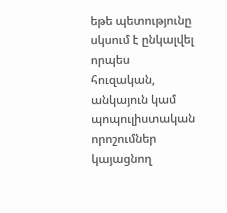եթե պետությունը սկսում է ընկալվել որպես հուզական, անկայուն կամ պոպուլիստական որոշումներ կայացնող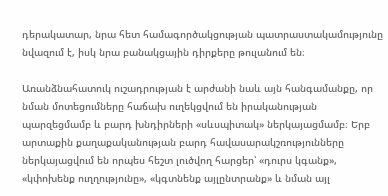դերակատար, նրա հետ համագործակցության պատրաստակամությունը նվազում է, իսկ նրա բանակցային դիրքերը թուլանում են։

Առանձնահատուկ ուշադրության է արժանի նաև այն հանգամանքը, որ նման մոտեցումները հաճախ ուղեկցվում են իրականության պարզեցմամբ և բարդ խնդիրների «սևսպիտակ» ներկայացմամբ։ Երբ արտաքին քաղաքականության բարդ հավասարակշռությունները ներկայացվում են որպես հեշտ լուծվող հարցեր՝ «դուրս կգանք», «կփոխենք ուղղությունը», «կգտնենք այլընտրանք» և նման այլ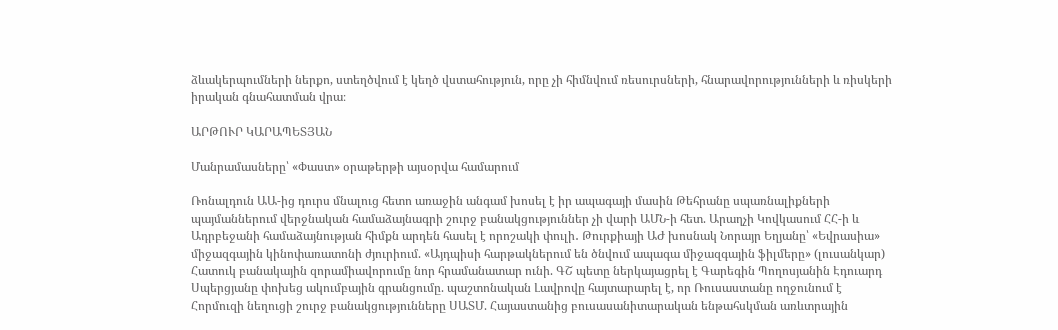ձևակերպումների ներքո, ստեղծվում է կեղծ վստահություն, որը չի հիմնվում ռեսուրսների, հնարավորությունների և ռիսկերի իրական գնահատման վրա։

ԱՐԹՈՒՐ ԿԱՐԱՊԵՏՅԱՆ

Մանրամասները՝ «Փաստ» օրաթերթի այսօրվա համարում

Ռոնալդուն ԱԱ-ից դուրս մնալուց հետո առաջին անգամ խոսել է իր ապագայի մասին Թեհրանը սպառնալիքների պայմաններում վերջնական համաձայնագրի շուրջ բանակցություններ չի վարի ԱՄՆ-ի հետ. Արաղչի Կովկասում ՀՀ-ի և Ադրբեջանի համաձայնության հիմքն արդեն հասել է որոշակի փուլի․ Թուրքիայի ԱԺ խոսնակ Նորայր Եղյանը՝ «Եվրասիա» միջազգային կինոփառատոնի ժյուրիում. «Այդպիսի հարթակներում են ծնվում ապագա միջազգային ֆիլմերը» (լուսանկար) Հատուկ բանակային զորամիավորումը նոր հրամանատար ունի. ԳՇ պետը ներկայացրել է Գարեգին Պողոսյանին Էդուարդ Սպերցյանը փոխեց ակումբային գրանցումը. պաշտոնական Լավրովը հայտարարել է, որ Ռուսաստանը ողջունում է Հորմուզի նեղուցի շուրջ բանակցությունները ՍԱՏՄ. Հայաստանից բուսասանիտարական ենթահսկման առևտրային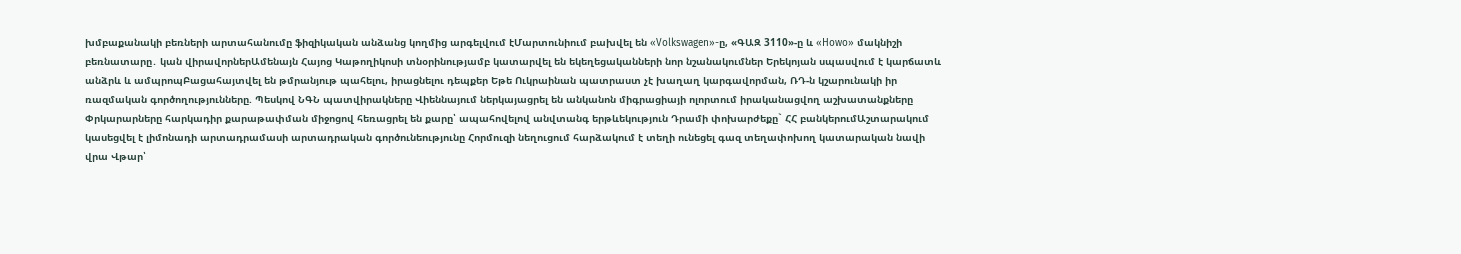խմբաքանակի բեռների արտահանումը ֆիզիկական անձանց կողմից արգելվում էՄարտունիում բախվել են «Volkswagen»-ը, «ԳԱԶ 3110»-ը և «Howo» մակնիշի բեռնատարը․ կան վիրավորներԱմենայն Հայոց Կաթողիկոսի տնօրինությամբ կատարվել են եկեղեցականների նոր նշանակումներ Երեկոյան սպասվում է կարճատև անձրև և ամպրոպԲացահայտվել են թմրանյութ պահելու, իրացնելու դեպքեր Եթե Ուկրաինան պատրաստ չէ խաղաղ կարգավորման, ՌԴ-ն կշարունակի իր ռազմական գործողությունները. Պեսկով ՆԳՆ պատվիրակները Վիեննայում ներկայացրել են անկանոն միգրացիայի ոլորտում իրականացվող աշխատանքները Փրկարարները հարկադիր քարաթափման միջոցով հեռացրել են քարը՝ ապահովելով անվտանգ երթևեկություն Դրամի փոխարժեքը` ՀՀ բանկերումԱշտարակում կասեցվել է լիմոնադի արտադրամասի արտադրական գործունեությունը Հորմուզի նեղուցում հարձակում է տեղի ունեցել գազ տեղափոխող կատարական նավի վրա Վթար՝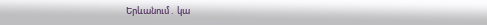Երևանում․ կա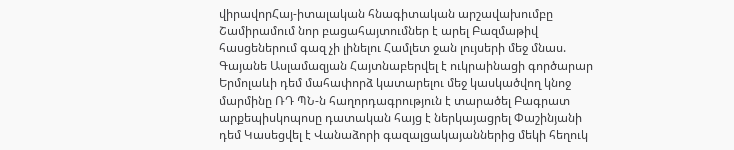վիրավորՀայ-իտալական հնագիտական արշավախումբը Շամիրամում նոր բացահայտումներ է արել Բազմաթիվ հասցեներում գազ չի լինելու Համլետ ջան լույսերի մեջ մնաս. Գայանե Ասլամազյան Հայտնաբերվել է ուկրաինացի գործարար Երմոլաևի դեմ մահափորձ կատարելու մեջ կասկածվող կնոջ մարմինը ՌԴ ՊՆ-ն հաղորդագրություն է տարածել Բագրատ արքեպիսկոպոսը դատական հայց է ներկայացրել Փաշինյանի դեմ Կասեցվել է Վանաձորի գազալցակայաններից մեկի հեղուկ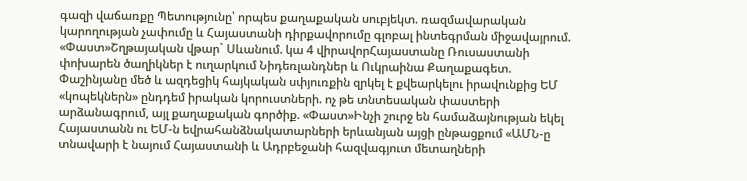գազի վաճառքը Պետությունը՝ որպես քաղաքական սուբյեկտ. ռազմավարական կարողության չափումը և Հայաստանի դիրքավորումը գլոբալ ինտեգրման միջավայրում. «Փաստ»Շղթայական վթար` Սևանում. կա 4 վիրավորՀայաստանը Ռուսաստանի փոխարեն ծաղիկներ է ուղարկում Նիդեռլանդներ և Ուկրաինա Քաղաքագետ. Փաշինյանը մեծ և ազդեցիկ հայկական սփյուռքին զրկել է քվեարկելու իրավունքից ԵՄ «կոպեկներն» ընդդեմ իրական կորուստների. ոչ թե տնտեսական փաստերի արձանագրում, այլ քաղաքական գործիք. «Փաստ»Ինչի շուրջ են համաձայնության եկել Հայաստանն ու ԵՄ-ն եվրահանձնակատարների երևանյան այցի ընթացքում «ԱՄՆ-ը տնավարի է նայում Հայաստանի և Ադրբեջանի հազվագյուտ մետաղների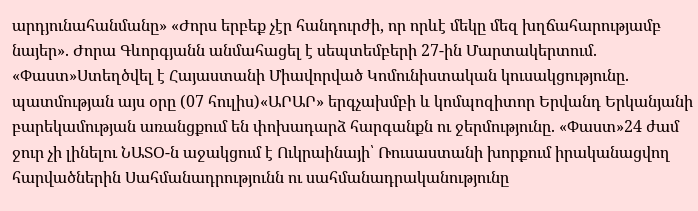արդյունահանմանը» «Ժորս երբեք չէր հանդուրժի, որ որևէ մեկը մեզ խղճահարությամբ նայեր». Ժորա Գևորգյանն անմահացել է սեպտեմբերի 27-ին Մարտակերտում. «Փաստ»Ստեղծվել է Հայաստանի Միավորված Կոմունիստական կուսակցությունը. պատմության այս օրը (07 հուլիս)«ԱՐԱՐ» երգչախմբի և կոմպոզիտոր Երվանդ Երկանյանի բարեկամության առանցքում են փոխադարձ հարգանքն ու ջերմությունը. «Փաստ»24 ժամ ջուր չի լինելու ՆԱՏՕ-ն աջակցում է Ուկրաինայի՝ Ռուսաստանի խորքում իրականացվող հարվածներին Սահմանադրությունն ու սահմանադրականությունը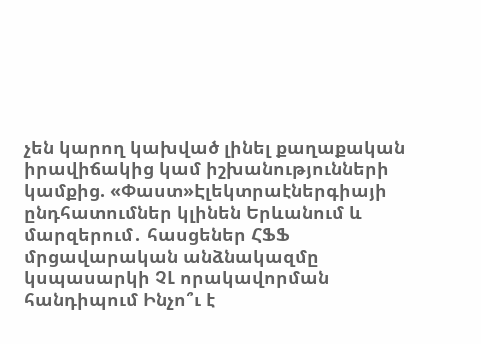չեն կարող կախված լինել քաղաքական իրավիճակից կամ իշխանությունների կամքից. «Փաստ»Էլեկտրաէներգիայի ընդհատումներ կլինեն Երևանում և մարզերում․ հասցեներ ՀՖՖ մրցավարական անձնակազմը կսպասարկի ՉԼ որակավորման հանդիպում Ինչո՞ւ է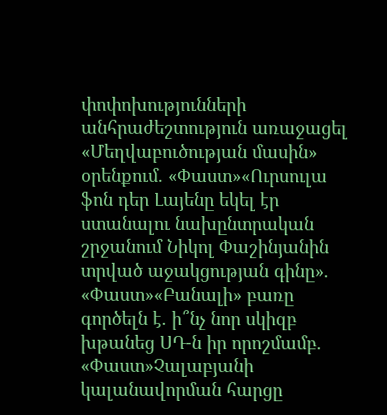փոփոխությունների անհրաժեշտություն առաջացել «Մեղվաբուծության մասին» օրենքում. «Փաստ»«Ուրսուլա ֆոն դեր Լայենը եկել էր ստանալու նախընտրական շրջանում Նիկոլ Փաշինյանին տրված աջակցության գինը». «Փաստ»«Բանալի» բառը գործելն է. ի՞նչ նոր սկիզբ խթանեց ՍԴ-ն իր որոշմամբ. «Փաստ»Չալաբյանի կալանավորման հարցը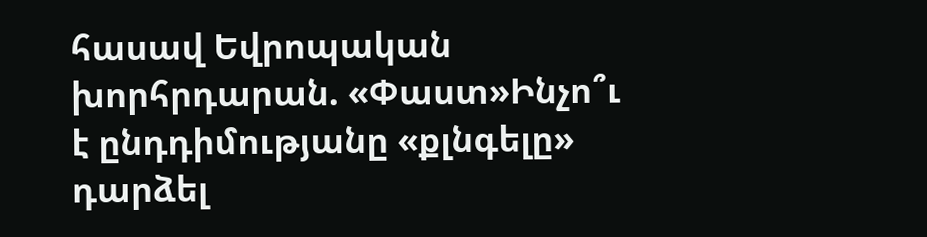հասավ Եվրոպական խորհրդարան. «Փաստ»Ինչո՞ւ է ընդդիմությանը «քլնգելը» դարձել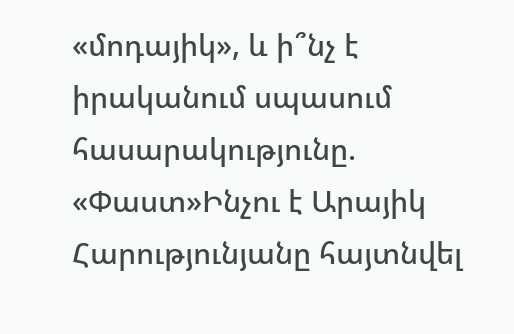«մոդայիկ», և ի՞նչ է իրականում սպասում հասարակությունը. «Փաստ»Ինչու է Արայիկ Հարությունյանը հայտնվել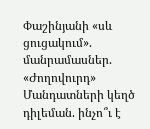Փաշինյանի «սև ցուցակում». մանրամասներ. «Ժողովուրդ» Մանդատների կեղծ դիլեման. ինչո՞ւ է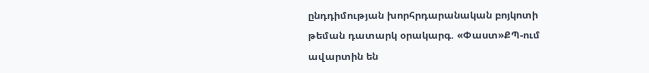ընդդիմության խորհրդարանական բոյկոտի թեման դատարկ օրակարգ. «Փաստ»ՔՊ-ում ավարտին են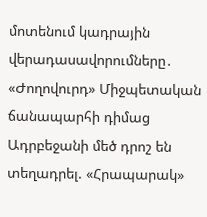մոտենում կադրային վերադասավորումները․ «Ժողովուրդ» Միջպետական ճանապարհի դիմաց Ադրբեջանի մեծ դրոշ են տեղադրել. «Հրապարակ»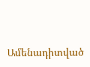Ամենադիտված